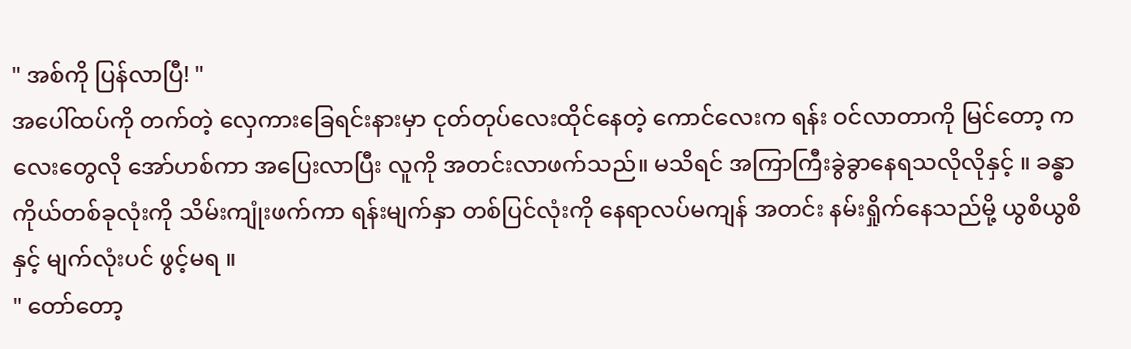" အစ်ကို ပြန်လာပြီ! "
အပေါ်ထပ်ကို တက်တဲ့ လှေကားခြေရင်းနားမှာ ငုတ်တုပ်လေးထိုင်နေတဲ့ ကောင်လေးက ရန်း ဝင်လာတာကို မြင်တော့ ကလေးတွေလို အော်ဟစ်ကာ အပြေးလာပြီး လူကို အတင်းလာဖက်သည်။ မသိရင် အကြာကြီးခွဲခွာနေရသလိုလိုနှင့် ။ ခန္ဓာကိုယ်တစ်ခုလုံးကို သိမ်းကျုံးဖက်ကာ ရန်းမျက်နှာ တစ်ပြင်လုံးကို နေရာလပ်မကျန် အတင်း နမ်းရှိုက်နေသည်မို့ ယွစိယွစိနှင့် မျက်လုံးပင် ဖွင့်မရ ။
" တော်တော့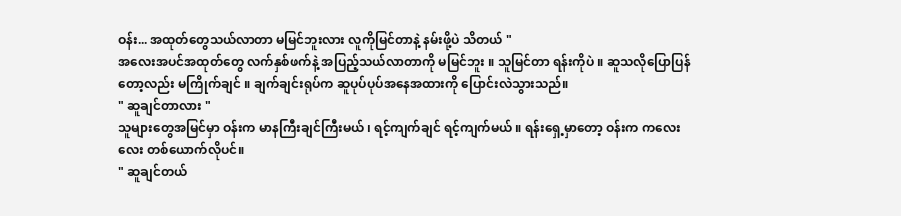ဝန်း... အထုတ်တွေသယ်လာတာ မမြင်ဘူးလား လူကိုမြင်တာနဲ့ နမ်းဖို့ပဲ သိတယ် "
အလေးအပင်အထုတ်တွေ လက်နှစ်ဖက်နဲ့ အပြည့်သယ်လာတာကို မမြင်ဘူး ။ သူမြင်တာ ရန်းကိုပဲ ။ ဆူသလိုပြောပြန်တော့လည်း မကြိုက်ချင် ။ ချက်ချင်းရုပ်က ဆူပုပ်ပုပ်အနေအထားကို ပြောင်းလဲသွားသည်။
" ဆူချင်တာလား "
သူများတွေအမြင်မှာ ဝန်းက မာနကြီးချင်ကြီးမယ် ၊ ရင့်ကျက်ချင် ရင့်ကျက်မယ် ။ ရန်းရှေ့မှာတော့ ဝန်းက ကလေးလေး တစ်ယောက်လိုပင်။
" ဆူချင်တယ်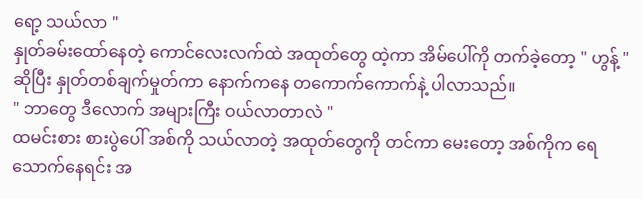ရော့ သယ်လာ "
နှုတ်ခမ်းထော်နေတဲ့ ကောင်လေးလက်ထဲ အထုတ်တွေ ထဲ့ကာ အိမ်ပေါ်ကို တက်ခဲ့တော့ " ဟွန့် " ဆိုပြီး နှုတ်တစ်ချက်မှုတ်ကာ နောက်ကနေ တကောက်ကောက်နဲ့ ပါလာသည်။
" ဘာတွေ ဒီလောက် အများကြီး ဝယ်လာတာလဲ "
ထမင်းစား စားပွဲပေါ် အစ်ကို သယ်လာတဲ့ အထုတ်တွေကို တင်ကာ မေးတော့ အစ်ကိုက ရေသောက်နေရင်း အ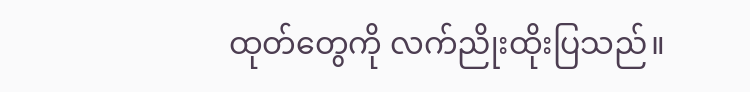ထုတ်တွေကို လက်ညိုးထိုးပြသည်။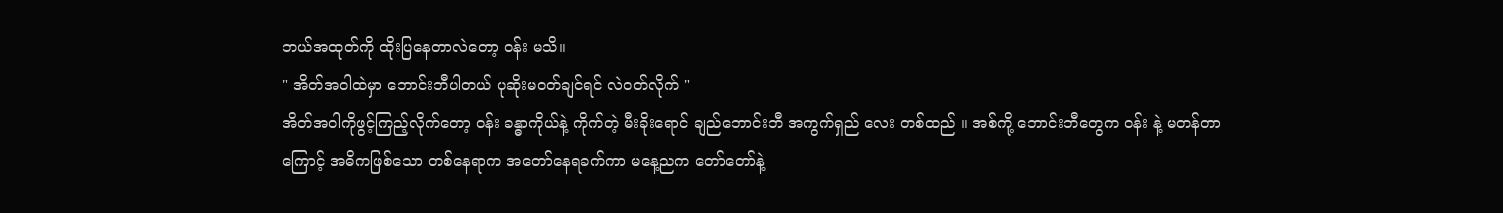ဘယ်အထုတ်ကို ထိုးပြနေတာလဲတော့ ဝန်း မသိ။
" အိတ်အဝါထဲမှာ ဘောင်းဘီပါတယ် ပုဆိုးမဝတ်ချင်ရင် လဲဝတ်လိုက် "
အိတ်အဝါကိုဖွင့်ကြည့်လိုက်တော့ ဝန်း ခန္ဓာကိုယ်နဲ့ ကိုက်တဲ့ မီးခိုးရောင် ချည်ဘောင်းဘီ အကွက်ရှည် လေး တစ်ထည် ။ အစ်ကို့ ဘောင်းဘီတွေက ဝန်း နဲ့ မတန်တာကြောင့် အဓိကဖြစ်သော တစ်နေရာက အတော်နေရခက်ကာ မနေ့ညက တော်တော်နဲ့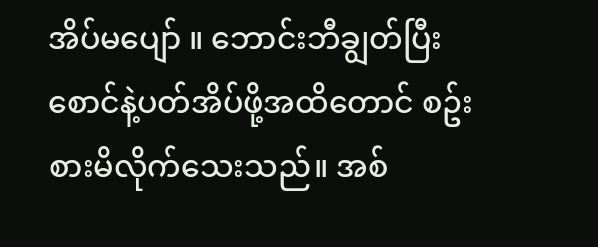အိပ်မပျော် ။ ဘောင်းဘီချွတ်ပြီး စောင်နဲ့ပတ်အိပ်ဖို့အထိတောင် စဥ်းစားမိလိုက်သေးသည်။ အစ်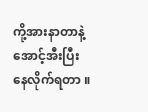ကို့အားနာတာနဲ့ အောင့်အီးပြီး နေလိုက်ရတာ ။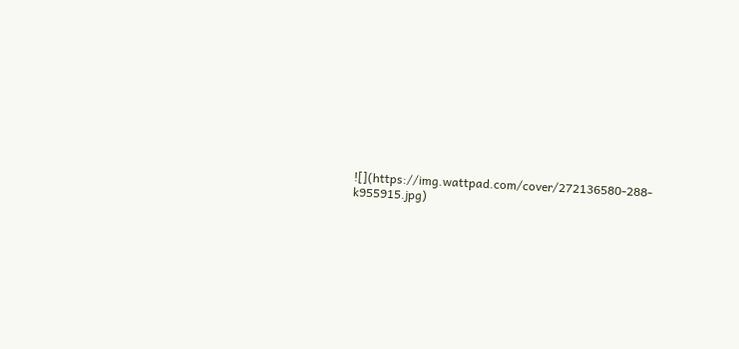![](https://img.wattpad.com/cover/272136580-288-k955915.jpg)